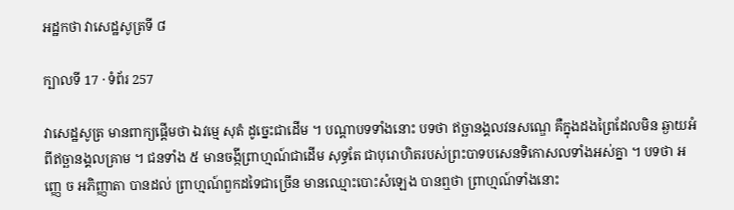អដ្ឋកថា វាសេដ្ឋសូត្រទី ៨

ក្បាលទី 17 · ទំព័រ 257

វាសេដ្ឋសូត្រ មានពាក្យផ្តើមថា ឯវម្មេ សុតំ ដូច្នេះជាដើម ។ បណ្តាបទទាំងនោះ បទថា ឥច្ឆានង្គលវនសណ្ឌេ គឺក្នុងដងព្រៃដែលមិន ឆ្ងាយអំពីឥច្ឆានង្គលគ្រាម ។ ជនទាំង ៥ មានចង្កីព្រាហ្មណ៍ជាដើម សុទ្ធតែ ជាបុរោហិតរបស់ព្រះបាទបសេនទិកោសលទាំងអស់គ្នា ។ បទថា អញ្ញេ ច អភិញ្ញាតា បានដល់ ព្រាហ្មណ៍ពួកដទៃជាច្រើន មានឈ្មោះបោះសំឡេង បានឮថា ព្រាហ្មណ៍ទាំងនោះ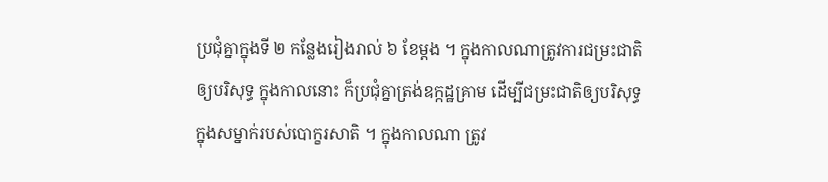ប្រជុំគ្នាក្នុងទី ២ កន្លែងរៀងរាល់ ៦ ខែម្តង ។ ក្នុងកាលណាត្រូវការជម្រះជាតិឲ្យបរិសុទ្ធ ក្នុងកាលនោះ ក៏ប្រជុំគ្នាត្រង់ឧក្កដ្ឋគ្រាម ដើម្បីជម្រះជាតិឲ្យបរិសុទ្ធ ក្នុងសម្នាក់របស់បោក្ខរសាតិ ។ ក្នុងកាលណា ត្រូវ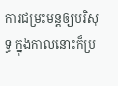ការជម្រះមន្តឲ្យបរិសុទ្ធ ក្នុងកាលនោះក៏ប្រ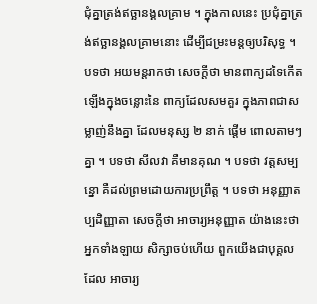ជុំគ្នាត្រង់ឥច្ឆានង្គលគ្រាម ។ ក្នុងកាលនេះ ប្រជុំគ្នាត្រង់ឥច្ឆានង្គលគ្រាមនោះ ដើម្បីជម្រះមន្តឲ្យបរិសុទ្ធ ។ បទថា អយមន្តរាកថា សេចក្តីថា មានពាក្យដទៃកើតឡើងក្នុងចន្លោះនៃ ពាក្យដែលសមគួរ ក្នុងភាពជាសម្លាញ់នឹងគ្នា ដែលមនុស្ស ២ នាក់ ផ្តើម ពោលតាមៗ គ្នា ។ បទថា សីលវា គឺមានគុណ ។ បទថា វត្តសម្បន្នោ គឺដល់ព្រមដោយការប្រព្រឹត្ត ។ បទថា អនុញ្ញាតប្បដិញ្ញាតា សេចក្តីថា អាចារ្យអនុញ្ញាត យ៉ាងនេះថា អ្នកទាំងឡាយ សិក្សាចប់ហើយ ពួកយើងជាបុគ្គលដែល អាចារ្យ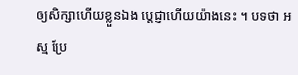ឲ្យសិក្សាហើយខ្លួនឯង ប្តេជ្ញាហើយយ៉ាងនេះ ។ បទថា អស្ម ប្រែ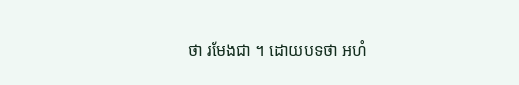ថា រមែងជា ។ ដោយបទថា អហំ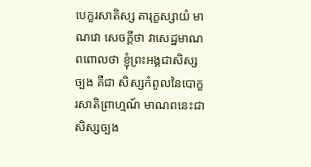បេក្ខរសាតិស្ស តារុក្ខស្សាយំ មាណវោ សេចក្តីថា វាសេដ្ឋមាណពពោលថា ខ្ញុំព្រះអង្គជាសិស្សច្បង គឺជា សិស្សកំពូលនៃបោក្ខរសាតិព្រាហ្មណ៍ មាណពនេះជាសិស្សច្បង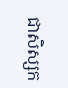ជាសិស្សក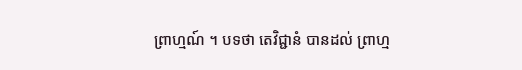ព្រាហ្មណ៍ ។ បទថា តេវិជ្ជានំ បានដល់ ព្រាហ្ម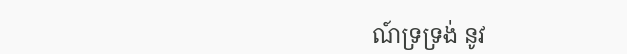ណ៍ទ្រទ្រង់ នូវ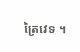ត្រៃវេទ ។